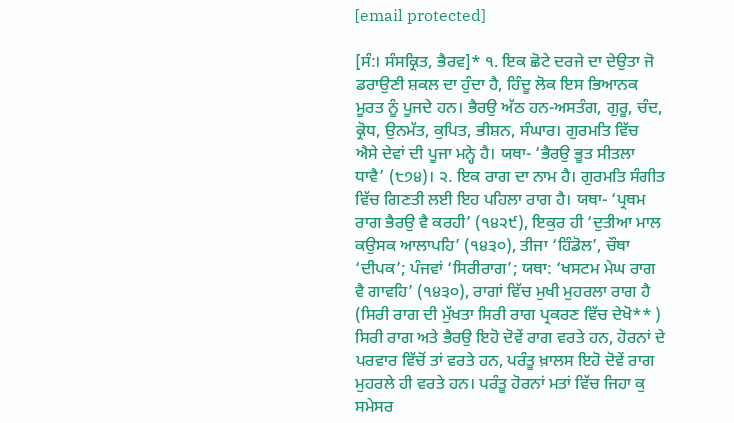[email protected]

[ਸੰ:। ਸੰਸਕ੍ਰਿਤ, ਭੈਰਵ]* ੧. ਇਕ ਛੋਟੇ ਦਰਜੇ ਦਾ ਦੇਉਤਾ ਜੋ ਡਰਾਉਣੀ ਸ਼ਕਲ ਦਾ ਹੁੰਦਾ ਹੈ, ਹਿੰਦੂ ਲੋਕ ਇਸ ਭਿਆਨਕ ਮੂਰਤ ਨੂੰ ਪੂਜਦੇ ਹਨ। ਭੈਰਉ ਅੱਠ ਹਨ-ਅਸਤੰਗ, ਗੁਰੂ, ਚੰਦ, ਕ੍ਰੋਧ, ਉਨਮੱਤ, ਕੁਪਿਤ, ਭੀਸ਼ਨ, ਸੰਘਾਰ। ਗੁਰਮਤਿ ਵਿੱਚ ਐਸੇ ਦੇਵਾਂ ਦੀ ਪੂਜਾ ਮਨ੍ਹੇ ਹੈ। ਯਥਾ- ‘ਭੈਰਉ ਭੂਤ ਸੀਤਲਾ ਧਾਵੈ’ (੮੭੪)। ੨. ਇਕ ਰਾਗ ਦਾ ਨਾਮ ਹੈ। ਗੁਰਮਤਿ ਸੰਗੀਤ ਵਿੱਚ ਗਿਣਤੀ ਲਈ ਇਹ ਪਹਿਲਾ ਰਾਗ ਹੈ। ਯਥਾ- ‘ਪ੍ਰਥਮ ਰਾਗ ਭੈਰਉ ਵੈ ਕਰਹੀ’ (੧੪੨੯), ਇਕੁਰ ਹੀ ‘ਦੁਤੀਆ ਮਾਲ ਕਉਸਕ ਆਲਾਪਹਿ’ (੧੪੩੦), ਤੀਜਾ ‘ਹਿੰਡੋਲ’, ਚੌਥਾ ‘ਦੀਪਕ’; ਪੰਜਵਾਂ ‘ਸਿਰੀਰਾਗ’; ਯਥਾ: ‘ਖਸਟਮ ਮੇਘ ਰਾਗ ਵੈ ਗਾਵਹਿ’ (੧੪੩੦), ਰਾਗਾਂ ਵਿੱਚ ਮੁਖੀ ਮੁਹਰਲਾ ਰਾਗ ਹੈ (ਸਿਰੀ ਰਾਗ ਦੀ ਮੁੱਖਤਾ ਸਿਰੀ ਰਾਗ ਪ੍ਰਕਰਣ ਵਿੱਚ ਦੇਖੋ** ) ਸਿਰੀ ਰਾਗ ਅਤੇ ਭੈਰਉ ਇਹੋ ਦੋਵੇਂ ਰਾਗ ਵਰਤੇ ਹਨ, ਹੋਰਨਾਂ ਦੇ ਪਰਵਾਰ ਵਿੱਚੋਂ ਤਾਂ ਵਰਤੇ ਹਨ, ਪਰੰਤੂ ਖ਼ਾਲਸ ਇਹੋ ਦੋਵੇਂ ਰਾਗ ਮੁਹਰਲੇ ਹੀ ਵਰਤੇ ਹਨ। ਪਰੰਤੂ ਹੋਰਨਾਂ ਮਤਾਂ ਵਿੱਚ ਜਿਹਾ ਕੁ ਸਮੇਸਰ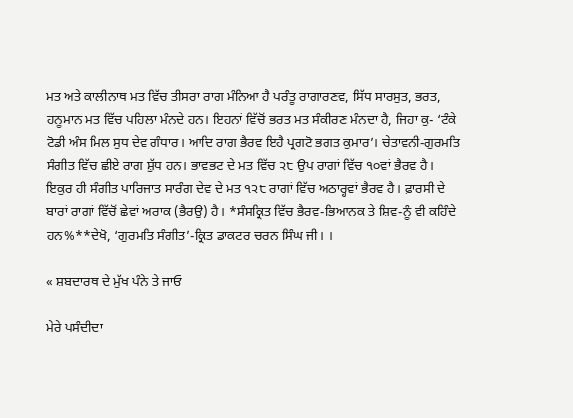ਮਤ ਅਤੇ ਕਾਲੀਨਾਥ ਮਤ ਵਿੱਚ ਤੀਸਰਾ ਰਾਗ ਮੰਨਿਆ ਹੈ ਪਰੰਤੂ ਰਾਗਾਰਣਵ, ਸਿੱਧ ਸਾਰਸੁਤ, ਭਰਤ, ਹਨੂਮਾਨ ਮਤ ਵਿੱਚ ਪਹਿਲਾ ਮੰਨਦੇ ਹਨ। ਇਹਨਾਂ ਵਿੱਚੋਂ ਭਰਤ ਮਤ ਸੰਕੀਰਣ ਮੰਨਦਾ ਹੈ, ਜਿਹਾ ਕੁ- ‘ਟੰਕੇ ਟੋਡੀ ਅੰਸ ਮਿਲ ਸੁਧ ਦੇਵ ਗੰਧਾਰ। ਆਦਿ ਰਾਗ ਭੈਰਵ ਇਹੈ ਪ੍ਰਗਟੋ ਭਗਤ ਕੁਮਾਰ’। ਚੇਤਾਵਨੀ-ਗੁਰਮਤਿ ਸੰਗੀਤ ਵਿੱਚ ਛੀਏ ਰਾਗ ਸ਼ੁੱਧ ਹਨ। ਭਾਵਭਟ ਦੇ ਮਤ ਵਿੱਚ ੨੮ ਉਪ ਰਾਗਾਂ ਵਿੱਚ ੧੦ਵਾਂ ਭੈਰਵ ਹੈ। ਇਕੁਰ ਹੀ ਸੰਗੀਤ ਪਾਰਿਜਾਤ ਸਾਰੰਗ ਦੇਵ ਦੇ ਮਤ ੧੨੮ ਰਾਗਾਂ ਵਿੱਚ ਅਠਾਰ੍ਹਵਾਂ ਭੈਰਵ ਹੈ। ਫ਼ਾਰਸੀ ਦੇ ਬਾਰਾਂ ਰਾਗਾਂ ਵਿੱਚੋਂ ਛੇਵਾਂ ਅਰਾਕ (ਭੈਰਉ) ਹੈ। *ਸੰਸਕ੍ਰਿਤ ਵਿੱਚ ਭੈਰਵ-ਭਿਆਨਕ ਤੇ ਸ਼ਿਵ-ਨੂੰ ਵੀ ਕਹਿੰਦੇ ਹਨ%**ਦੇਖੋ, ‘ਗੁਰਮਤਿ ਸੰਗੀਤ’-ਕ੍ਰਿਤ ਡਾਕਟਰ ਚਰਨ ਸਿੰਘ ਜੀ। ।

« ਸ਼ਬਦਾਰਥ ਦੇ ਮੁੱਖ ਪੰਨੇ ਤੇ ਜਾਓ

ਮੇਰੇ ਪਸੰਦੀਦਾ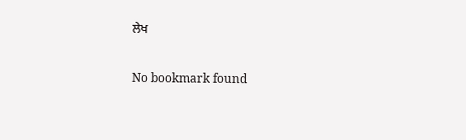ਲੇਖ

No bookmark found